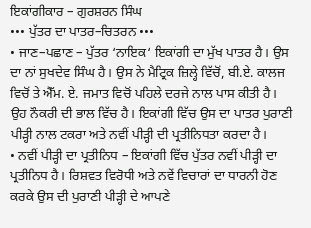ਇਕਾਂਗੀਕਾਰ – ਗੁਰਸ਼ਰਨ ਸਿੰਘ
••• ਪੁੱਤਰ ਦਾ ਪਾਤਰ–ਚਿਤਰਨ •••
• ਜਾਣ–ਪਛਾਣ – ਪੁੱਤਰ ‘ਨਾਇਕ‘ ਇਕਾਂਗੀ ਦਾ ਮੁੱਖ ਪਾਤਰ ਹੈ। ਉਸ ਦਾ ਨਾਂ ਸੁਖਦੇਵ ਸਿੰਘ ਹੈ। ਉਸ ਨੇ ਮੈਟ੍ਰਿਕ ਜ਼ਿਲ੍ਹੇ ਵਿੱਚੋਂ, ਬੀ.ਏ. ਕਾਲਜ ਵਿਚੋਂ ਤੇ ਐੱਮ. ਏ. ਜਮਾਤ ਵਿਚੋਂ ਪਹਿਲੇ ਦਰਜੇ ਨਾਲ ਪਾਸ ਕੀਤੀ ਹੈ। ਉਹ ਨੌਕਰੀ ਦੀ ਭਾਲ ਵਿੱਚ ਹੈ। ਇਕਾਂਗੀ ਵਿੱਚ ਉਸ ਦਾ ਪਾਤਰ ਪੁਰਾਣੀ ਪੀੜ੍ਹੀ ਨਾਲ ਟਕਰਾ ਅਤੇ ਨਵੀਂ ਪੀੜ੍ਹੀ ਦੀ ਪ੍ਰਤੀਨਿਧਤਾ ਕਰਦਾ ਹੈ।
• ਨਵੀਂ ਪੀੜ੍ਹੀ ਦਾ ਪ੍ਰਤੀਨਿਧ – ਇਕਾਂਗੀ ਵਿੱਚ ਪੁੱਤਰ ਨਵੀਂ ਪੀੜ੍ਹੀ ਦਾ ਪ੍ਰਤੀਨਿਧ ਹੈ। ਰਿਸ਼ਵਤ ਵਿਰੋਧੀ ਅਤੇ ਨਵੇਂ ਵਿਚਾਰਾਂ ਦਾ ਧਾਰਨੀ ਹੋਣ ਕਰਕੇ ਉਸ ਦੀ ਪੁਰਾਣੀ ਪੀੜ੍ਹੀ ਦੇ ਆਪਣੇ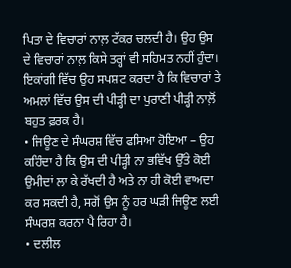ਪਿਤਾ ਦੇ ਵਿਚਾਰਾਂ ਨਾਲ਼ ਟੱਕਰ ਚਲਦੀ ਹੈ। ਉਹ ਉਸ ਦੇ ਵਿਚਾਰਾਂ ਨਾਲ਼ ਕਿਸੇ ਤਰ੍ਹਾਂ ਵੀ ਸਹਿਮਤ ਨਹੀਂ ਹੁੰਦਾ। ਇਕਾਂਗੀ ਵਿੱਚ ਉਹ ਸਪਸ਼ਟ ਕਰਦਾ ਹੈ ਕਿ ਵਿਚਾਰਾਂ ਤੇ ਅਮਲਾਂ ਵਿੱਚ ਉਸ ਦੀ ਪੀੜ੍ਹੀ ਦਾ ਪੁਰਾਣੀ ਪੀੜ੍ਹੀ ਨਾਲ਼ੋਂ ਬਹੁਤ ਫ਼ਰਕ ਹੈ।
• ਜਿਊਣ ਦੇ ਸੰਘਰਸ਼ ਵਿੱਚ ਫਸਿਆ ਹੋਇਆ – ਉਹ ਕਹਿੰਦਾ ਹੈ ਕਿ ਉਸ ਦੀ ਪੀੜ੍ਹੀ ਨਾ ਭਵਿੱਖ ਉੱਤੇ ਕੋਈ ਉਮੀਦਾਂ ਲਾ ਕੇ ਰੱਖਦੀ ਹੈ ਅਤੇ ਨਾ ਹੀ ਕੋਈ ਵਾਅਦਾ ਕਰ ਸਕਦੀ ਹੈ, ਸਗੋਂ ਉਸ ਨੂੰ ਹਰ ਘੜੀ ਜਿਊਣ ਲਈ ਸੰਘਰਸ਼ ਕਰਨਾ ਪੈ ਰਿਹਾ ਹੈ।
• ਦਲੀਲ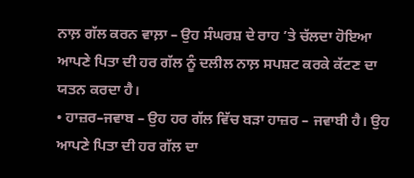ਨਾਲ਼ ਗੱਲ ਕਰਨ ਵਾਲ਼ਾ – ਉਹ ਸੰਘਰਸ਼ ਦੇ ਰਾਹ ’ਤੇ ਚੱਲਦਾ ਹੋਇਆ ਆਪਣੇ ਪਿਤਾ ਦੀ ਹਰ ਗੱਲ ਨੂੰ ਦਲੀਲ ਨਾਲ਼ ਸਪਸ਼ਟ ਕਰਕੇ ਕੱਟਣ ਦਾ ਯਤਨ ਕਰਦਾ ਹੈ।
• ਹਾਜ਼ਰ–ਜਵਾਬ – ਉਹ ਹਰ ਗੱਲ ਵਿੱਚ ਬੜਾ ਹਾਜ਼ਰ – ਜਵਾਬੀ ਹੈ। ਉਹ ਆਪਣੇ ਪਿਤਾ ਦੀ ਹਰ ਗੱਲ ਦਾ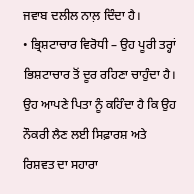ਜਵਾਬ ਦਲੀਲ ਨਾਲ਼ ਦਿੰਦਾ ਹੈ।
• ਭ੍ਰਿਸ਼ਟਾਚਾਰ ਵਿਰੋਧੀ – ਉਹ ਪੂਰੀ ਤਰ੍ਹਾਂ ਭਿਸ਼ਟਾਚਾਰ ਤੋਂ ਦੂਰ ਰਹਿਣਾ ਚਾਹੁੰਦਾ ਹੈ। ਉਹ ਆਪਣੇ ਪਿਤਾ ਨੂੰ ਕਹਿੰਦਾ ਹੈ ਕਿ ਉਹ ਨੌਕਰੀ ਲੈਣ ਲਈ ਸਿਫ਼ਾਰਸ਼ ਅਤੇ ਰਿਸ਼ਵਤ ਦਾ ਸਹਾਰਾ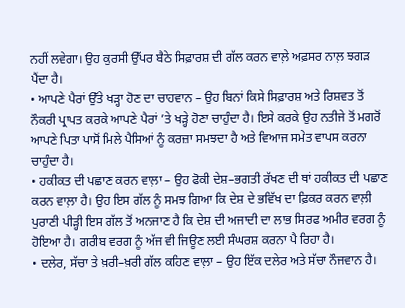ਨਹੀਂ ਲਵੇਗਾ। ਉਹ ਕੁਰਸੀ ਉੱਪਰ ਬੈਠੇ ਸਿਫ਼ਾਰਸ਼ ਦੀ ਗੱਲ ਕਰਨ ਵਾਲ਼ੇ ਅਫ਼ਸਰ ਨਾਲ਼ ਝਗੜ ਪੈਂਦਾ ਹੈ।
• ਆਪਣੇ ਪੈਰਾਂ ਉੱਤੇ ਖੜ੍ਹਾ ਹੋਣ ਦਾ ਚਾਹਵਾਨ – ਉਹ ਬਿਨਾਂ ਕਿਸੇ ਸਿਫ਼ਾਰਸ਼ ਅਤੇ ਰਿਸ਼ਵਤ ਤੋਂ ਨੌਕਰੀ ਪ੍ਰਾਪਤ ਕਰਕੇ ਆਪਣੇ ਪੈਰਾਂ ’ਤੇ ਖੜ੍ਹੇ ਹੋਣਾ ਚਾਹੁੰਦਾ ਹੈ। ਇਸੇ ਕਰਕੇ ਉਹ ਨਤੀਜੇ ਤੋਂ ਮਗਰੋਂ ਆਪਣੇ ਪਿਤਾ ਪਾਸੋਂ ਮਿਲੇ ਪੈਸਿਆਂ ਨੂੰ ਕਰਜ਼ਾ ਸਮਝਦਾ ਹੈ ਅਤੇ ਵਿਆਜ ਸਮੇਤ ਵਾਪਸ ਕਰਨਾ ਚਾਹੁੰਦਾ ਹੈ।
• ਹਕੀਕਤ ਦੀ ਪਛਾਣ ਕਰਨ ਵਾਲ਼ਾ – ਉਹ ਫੋਕੀ ਦੇਸ਼–ਭਗਤੀ ਰੱਖਣ ਦੀ ਥਾਂ ਹਕੀਕਤ ਦੀ ਪਛਾਣ ਕਰਨ ਵਾਲ਼ਾ ਹੈ। ਉਹ ਇਸ ਗੱਲ ਨੂੰ ਸਮਝ ਗਿਆ ਕਿ ਦੇਸ਼ ਦੇ ਭਵਿੱਖ ਦਾ ਫ਼ਿਕਰ ਕਰਨ ਵਾਲ਼ੀ ਪੁਰਾਣੀ ਪੀੜ੍ਹੀ ਇਸ ਗੱਲ ਤੋਂ ਅਨਜਾਣ ਹੈ ਕਿ ਦੇਸ਼ ਦੀ ਅਜਾਦੀ ਦਾ ਲਾਭ ਸਿਰਫ ਅਮੀਰ ਵਰਗ ਨੂੰ ਹੋਇਆ ਹੈ। ਗਰੀਬ ਵਰਗ ਨੂੰ ਅੱਜ ਵੀ ਜਿਊਣ ਲਈ ਸੰਘਰਸ਼ ਕਰਨਾ ਪੈ ਰਿਹਾ ਹੈ।
• ਦਲੇਰ, ਸੱਚਾ ਤੇ ਖ਼ਰੀ–ਖ਼ਰੀ ਗੱਲ ਕਹਿਣ ਵਾਲ਼ਾ – ਉਹ ਇੱਕ ਦਲੇਰ ਅਤੇ ਸੱਚਾ ਨੌਜਵਾਨ ਹੈ।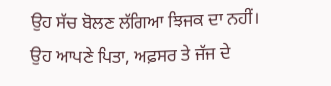ਉਹ ਸੱਚ ਬੋਲਣ ਲੱਗਿਆ ਝਿਜਕ ਦਾ ਨਹੀਂ। ਉਹ ਆਪਣੇ ਪਿਤਾ, ਅਫ਼ਸਰ ਤੇ ਜੱਜ ਦੇ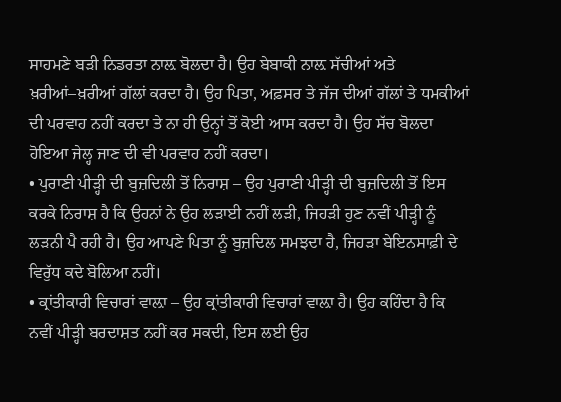ਸਾਹਮਣੇ ਬੜੀ ਨਿਡਰਤਾ ਨਾਲ਼ ਬੋਲਦਾ ਹੈ। ਉਹ ਬੇਬਾਕੀ ਨਾਲ਼ ਸੱਚੀਆਂ ਅਤੇ ਖ਼ਰੀਆਂ–ਖ਼ਰੀਆਂ ਗੱਲਾਂ ਕਰਦਾ ਹੈ। ਉਹ ਪਿਤਾ, ਅਫ਼ਸਰ ਤੇ ਜੱਜ ਦੀਆਂ ਗੱਲਾਂ ਤੇ ਧਮਕੀਆਂ ਦੀ ਪਰਵਾਹ ਨਹੀਂ ਕਰਦਾ ਤੇ ਨਾ ਹੀ ਉਨ੍ਹਾਂ ਤੋਂ ਕੋਈ ਆਸ ਕਰਦਾ ਹੈ। ਉਹ ਸੱਚ ਬੋਲਦਾ ਹੋਇਆ ਜੇਲ੍ਹ ਜਾਣ ਦੀ ਵੀ ਪਰਵਾਹ ਨਹੀਂ ਕਰਦਾ।
• ਪੁਰਾਣੀ ਪੀੜ੍ਹੀ ਦੀ ਬੁਜ਼ਦਿਲੀ ਤੋਂ ਨਿਰਾਸ਼ – ਉਹ ਪੁਰਾਣੀ ਪੀੜ੍ਹੀ ਦੀ ਬੁਜ਼ਦਿਲੀ ਤੋਂ ਇਸ ਕਰਕੇ ਨਿਰਾਸ਼ ਹੈ ਕਿ ਉਹਨਾਂ ਨੇ ਉਹ ਲੜਾਈ ਨਹੀਂ ਲੜੀ, ਜਿਹੜੀ ਹੁਣ ਨਵੀਂ ਪੀੜ੍ਹੀ ਨੂੰ ਲੜਨੀ ਪੈ ਰਹੀ ਹੈ। ਉਹ ਆਪਣੇ ਪਿਤਾ ਨੂੰ ਬੁਜ਼ਦਿਲ ਸਮਝਦਾ ਹੈ, ਜਿਹੜਾ ਬੇਇਨਸਾਫ਼ੀ ਦੇ ਵਿਰੁੱਧ ਕਦੇ ਬੋਲਿਆ ਨਹੀਂ।
• ਕ੍ਰਾਂਤੀਕਾਰੀ ਵਿਚਾਰਾਂ ਵਾਲ਼ਾ – ਉਹ ਕ੍ਰਾਂਤੀਕਾਰੀ ਵਿਚਾਰਾਂ ਵਾਲ਼ਾ ਹੈ। ਉਹ ਕਹਿੰਦਾ ਹੈ ਕਿ ਨਵੀਂ ਪੀੜ੍ਹੀ ਬਰਦਾਸ਼ਤ ਨਹੀਂ ਕਰ ਸਕਦੀ, ਇਸ ਲਈ ਉਹ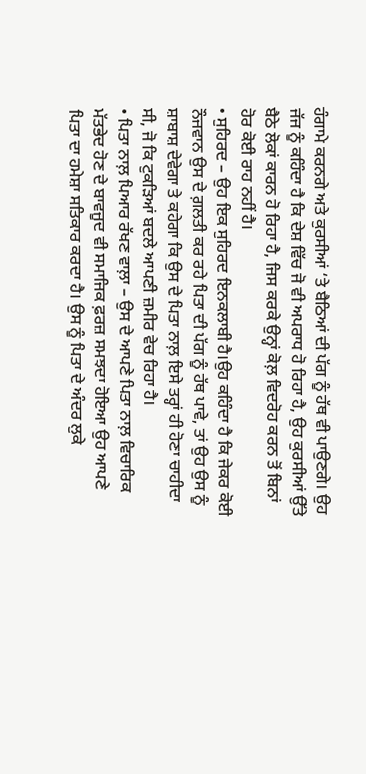ਹੰਗਾਮੇ ਕਰਨਗੇ ਅਤੇ ਕੁਰਸੀਆਂ ‘ਤੇ ਬੈਠਿਆਂ ਦੀ ਪੱਗ ਨੂੰ ਹੱਥ ਵੀ ਪਾਉਣਗੇ। ਉਹ ਜੱਜ ਨੂੰ ਕਹਿੰਦਾ ਹੈ ਕਿ ਦੇਸ਼ ਵਿੱਚ ਜੋ ਵੀ ਅਪਰਾਧ ਹੋ ਰਿਹਾ ਹੈ, ਉਹ ਕੁਰਸੀਆਂ ਉੱਤੇ ਬੈਠੇ ਲੋਕਾਂ ਕਾਰਨ ਹੋ ਰਿਹਾ ਹੈ, ਜਿਸ ਕਰਕੇ ਉਨ੍ਹਾਂ ਕੋਲ਼ ਵਿਦਰੋਹ ਕਰਨ ਤੋਂ ਬਿਨਾਂ ਹੋਰ ਕੋਈ ਰਾਹ ਨਹੀਂ ਹੈ।
• ਸੁਹਿਰਦ – ਉਹ ਇਕ ਸੁਹਿਰਦ ਇਨਕਲਾਬੀ ਹੈ।ਉਹ ਕਹਿੰਦਾ ਹੈ ਕਿ ਜੇਕਰ ਕੋਈ ਨੌਜਵਾਨ ਉਸ ਦੇ ਗ਼ਲਤੀ ਕਰ ਰਹੇ ਪਿਤਾ ਦੀ ਪੱਗ ਨੂੰ ਹੱਥ ਪਾਵੇ, ਤਾਂ ਉਹ ਉਸ ਨੂੰ ਸ਼ਾਬਾਸ਼ ਦੇਵੇਗਾ ਤੇ ਕਹੇਗਾ ਕਿ ਉਸ ਦੇ ਪਿਤਾ ਨਾਲ਼ ਇਸੇ ਤਰ੍ਹਾਂ ਹੀ ਹੋਣਾ ਚਾਹੀਦਾ ਸੀ, ਜੋ ਕਿ ਟੁਕੜਿਆਂ ਬਦਲੇ ਆਪਣੀ ਜ਼ਮੀਰ ਵੇਚ ਰਿਹਾ ਹੈ।
• ਪਿਤਾ ਨਾਲ਼ ਪਿਆਰ ਰੱਖਣ ਵਾਲ਼ਾ – ਉਸ ਦੇ ਆਪਣੇ ਪਿਤਾ ਨਾਲ਼ ਵਿਚਾਰਿਕ ਮੱਤਭੇਦ ਹੋਣ ਦੇ ਬਾਵਜੂਦ ਵੀ ਸਮਾਜਿਕ ਫ਼ਰਜ਼ ਸਮਝਦਾ ਹੋਇਆ ਉਹ ਆਪਣੇ ਪਿਤਾ ਦਾ ਹਮੇਸ਼ਾ ਸਤਿਕਾਰ ਕਰਦਾ ਹੈ। ਉਸ ਨੂੰ ਪਿਤਾ ਦੇ ਅੰਦਰ ਲੁਕੇ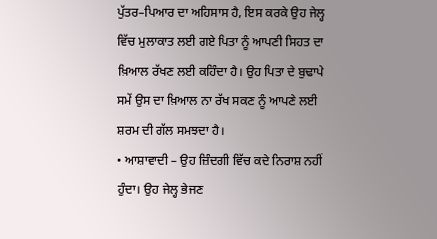ਪੁੱਤਰ–ਪਿਆਰ ਦਾ ਅਹਿਸਾਸ ਹੈ, ਇਸ ਕਰਕੇ ਉਹ ਜੇਲ੍ਹ ਵਿੱਚ ਮੁਲਾਕਾਤ ਲਈ ਗਏ ਪਿਤਾ ਨੂੰ ਆਪਣੀ ਸਿਹਤ ਦਾ ਖ਼ਿਆਲ ਰੱਖਣ ਲਈ ਕਹਿੰਦਾ ਹੈ। ਉਹ ਪਿਤਾ ਦੇ ਬੁਢਾਪੇ ਸਮੇਂ ਉਸ ਦਾ ਖ਼ਿਆਲ ਨਾ ਰੱਖ ਸਕਣ ਨੂੰ ਆਪਣੇ ਲਈ ਸ਼ਰਮ ਦੀ ਗੱਲ ਸਮਝਦਾ ਹੈ।
• ਆਸ਼ਾਵਾਦੀ – ਉਹ ਜ਼ਿੰਦਗੀ ਵਿੱਚ ਕਦੇ ਨਿਰਾਸ਼ ਨਹੀਂ ਹੁੰਦਾ। ਉਹ ਜੇਲ੍ਹ ਭੇਜਣ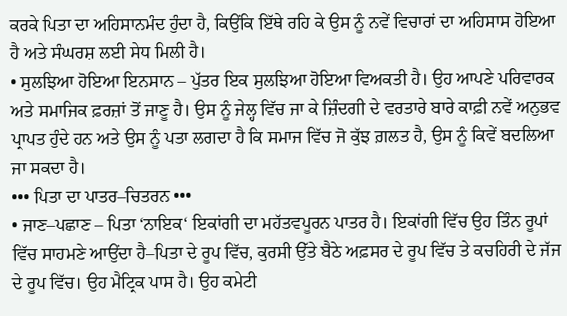ਕਰਕੇ ਪਿਤਾ ਦਾ ਅਹਿਸਾਨਮੰਦ ਹੁੰਦਾ ਹੈ, ਕਿਉਂਕਿ ਇੱਥੇ ਰਹਿ ਕੇ ਉਸ ਨੂੰ ਨਵੇਂ ਵਿਚਾਰਾਂ ਦਾ ਅਹਿਸਾਸ ਹੋਇਆ ਹੈ ਅਤੇ ਸੰਘਰਸ਼ ਲਈ ਸੇਧ ਮਿਲੀ ਹੈ।
• ਸੁਲਝਿਆ ਹੋਇਆ ਇਨਸਾਨ – ਪੁੱਤਰ ਇਕ ਸੁਲਝਿਆ ਹੋਇਆ ਵਿਅਕਤੀ ਹੈ। ਉਹ ਆਪਣੇ ਪਰਿਵਾਰਕ ਅਤੇ ਸਮਾਜਿਕ ਫ਼ਰਜ਼ਾਂ ਤੋਂ ਜਾਣੂ ਹੈ। ਉਸ ਨੂੰ ਜੇਲ੍ਹ ਵਿੱਚ ਜਾ ਕੇ ਜ਼ਿੰਦਗੀ ਦੇ ਵਰਤਾਰੇ ਬਾਰੇ ਕਾਫ਼ੀ ਨਵੇਂ ਅਨੁਭਵ ਪ੍ਰਾਪਤ ਹੁੰਦੇ ਹਨ ਅਤੇ ਉਸ ਨੂੰ ਪਤਾ ਲਗਦਾ ਹੈ ਕਿ ਸਮਾਜ ਵਿੱਚ ਜੋ ਕੁੱਝ ਗ਼ਲਤ ਹੈ, ਉਸ ਨੂੰ ਕਿਵੇਂ ਬਦਲਿਆ ਜਾ ਸਕਦਾ ਹੈ।
••• ਪਿਤਾ ਦਾ ਪਾਤਰ–ਚਿਤਰਨ •••
• ਜਾਣ–ਪਛਾਣ – ਪਿਤਾ ‘ਨਾਇਕ‘ ਇਕਾਂਗੀ ਦਾ ਮਹੱਤਵਪੂਰਨ ਪਾਤਰ ਹੈ। ਇਕਾਂਗੀ ਵਿੱਚ ਉਹ ਤਿੰਨ ਰੂਪਾਂ ਵਿੱਚ ਸਾਹਮਣੇ ਆਉਂਦਾ ਹੈ–ਪਿਤਾ ਦੇ ਰੂਪ ਵਿੱਚ, ਕੁਰਸੀ ਉੱਤੇ ਬੈਠੇ ਅਫ਼ਸਰ ਦੇ ਰੂਪ ਵਿੱਚ ਤੇ ਕਚਹਿਰੀ ਦੇ ਜੱਜ ਦੇ ਰੂਪ ਵਿੱਚ। ਉਹ ਮੈਟ੍ਰਿਕ ਪਾਸ ਹੈ। ਉਹ ਕਮੇਟੀ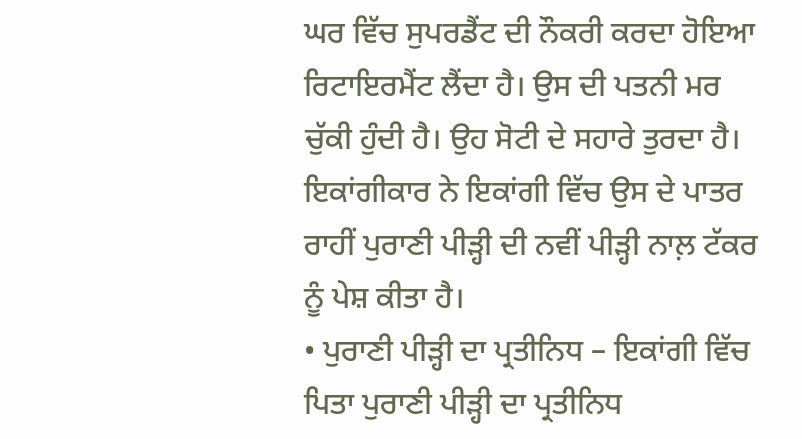ਘਰ ਵਿੱਚ ਸੁਪਰਡੈਂਟ ਦੀ ਨੌਕਰੀ ਕਰਦਾ ਹੋਇਆ ਰਿਟਾਇਰਮੈਂਟ ਲੈਂਦਾ ਹੈ। ਉਸ ਦੀ ਪਤਨੀ ਮਰ ਚੁੱਕੀ ਹੁੰਦੀ ਹੈ। ਉਹ ਸੋਟੀ ਦੇ ਸਹਾਰੇ ਤੁਰਦਾ ਹੈ। ਇਕਾਂਗੀਕਾਰ ਨੇ ਇਕਾਂਗੀ ਵਿੱਚ ਉਸ ਦੇ ਪਾਤਰ ਰਾਹੀਂ ਪੁਰਾਣੀ ਪੀੜ੍ਹੀ ਦੀ ਨਵੀਂ ਪੀੜ੍ਹੀ ਨਾਲ਼ ਟੱਕਰ ਨੂੰ ਪੇਸ਼ ਕੀਤਾ ਹੈ।
• ਪੁਰਾਣੀ ਪੀੜ੍ਹੀ ਦਾ ਪ੍ਰਤੀਨਿਧ – ਇਕਾਂਗੀ ਵਿੱਚ ਪਿਤਾ ਪੁਰਾਣੀ ਪੀੜ੍ਹੀ ਦਾ ਪ੍ਰਤੀਨਿਧ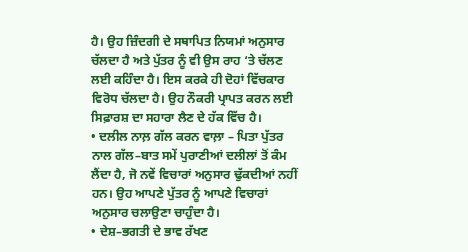ਹੈ। ਉਹ ਜ਼ਿੰਦਗੀ ਦੇ ਸਥਾਪਿਤ ਨਿਯਮਾਂ ਅਨੁਸਾਰ ਚੱਲਦਾ ਹੈ ਅਤੇ ਪੁੱਤਰ ਨੂੰ ਵੀ ਉਸ ਰਾਹ ‘ਤੇ ਚੱਲਣ ਲਈ ਕਹਿੰਦਾ ਹੈ। ਇਸ ਕਰਕੇ ਹੀ ਦੋਹਾਂ ਵਿੱਚਕਾਰ ਵਿਰੋਧ ਚੱਲਦਾ ਹੈ। ਉਹ ਨੌਕਰੀ ਪ੍ਰਾਪਤ ਕਰਨ ਲਈ ਸਿਫ਼ਾਰਸ਼ ਦਾ ਸਹਾਰਾ ਲੈਣ ਦੇ ਹੱਕ ਵਿੱਚ ਹੈ।
• ਦਲੀਲ ਨਾਲ਼ ਗੱਲ ਕਰਨ ਵਾਲ਼ਾ – ਪਿਤਾ ਪੁੱਤਰ ਨਾਲ ਗੱਲ–ਬਾਤ ਸਮੇਂ ਪੁਰਾਣੀਆਂ ਦਲੀਲਾਂ ਤੋਂ ਕੰਮ ਲੈਂਦਾ ਹੈ, ਜੋ ਨਵੇਂ ਵਿਚਾਰਾਂ ਅਨੁਸਾਰ ਢੁੱਕਦੀਆਂ ਨਹੀਂ ਹਨ। ਉਹ ਆਪਣੇ ਪੁੱਤਰ ਨੂੰ ਆਪਣੇ ਵਿਚਾਰਾਂ ਅਨੁਸਾਰ ਚਲਾਉਣਾ ਚਾਹੁੰਦਾ ਹੈ।
• ਦੇਸ਼–ਭਗਤੀ ਦੇ ਭਾਵ ਰੱਖਣ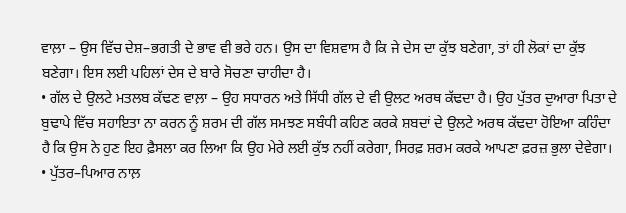ਵਾਲ਼ਾ – ਉਸ ਵਿੱਚ ਦੇਸ਼–ਭਗਤੀ ਦੇ ਭਾਵ ਵੀ ਭਰੇ ਹਨ। ਉਸ ਦਾ ਵਿਸ਼ਵਾਸ ਹੈ ਕਿ ਜੇ ਦੇਸ ਦਾ ਕੁੱਝ ਬਣੇਗਾ, ਤਾਂ ਹੀ ਲੋਕਾਂ ਦਾ ਕੁੱਝ ਬਣੇਗਾ। ਇਸ ਲਈ ਪਹਿਲਾਂ ਦੇਸ ਦੇ ਬਾਰੇ ਸੋਚਣਾ ਚਾਹੀਦਾ ਹੈ।
• ਗੱਲ ਦੇ ਉਲਟੇ ਮਤਲਬ ਕੱਢਣ ਵਾਲ਼ਾ – ਉਹ ਸਧਾਰਨ ਅਤੇ ਸਿੱਧੀ ਗੱਲ ਦੇ ਵੀ ਉਲਟ ਅਰਥ ਕੱਢਦਾ ਹੈ। ਉਹ ਪੁੱਤਰ ਦੁਆਰਾ ਪਿਤਾ ਦੇ ਬੁਢਾਪੇ ਵਿੱਚ ਸਹਾਇਤਾ ਨਾ ਕਰਨ ਨੂੰ ਸ਼ਰਮ ਦੀ ਗੱਲ ਸਮਝਣ ਸਬੰਧੀ ਕਹਿਣ ਕਰਕੇ ਸ਼ਬਦਾਂ ਦੇ ਉਲਟੇ ਅਰਥ ਕੱਢਦਾ ਹੋਇਆ ਕਹਿੰਦਾ ਹੈ ਕਿ ਉਸ ਨੇ ਹੁਣ ਇਹ ਫ਼ੈਸਲਾ ਕਰ ਲਿਆ ਕਿ ਉਹ ਮੇਰੇ ਲਈ ਕੁੱਝ ਨਹੀਂ ਕਰੇਗਾ, ਸਿਰਫ਼ ਸ਼ਰਮ ਕਰਕੇ ਆਪਣਾ ਫ਼ਰਜ਼ ਭੁਲਾ ਦੇਵੇਗਾ।
• ਪੁੱਤਰ–ਪਿਆਰ ਨਾਲ਼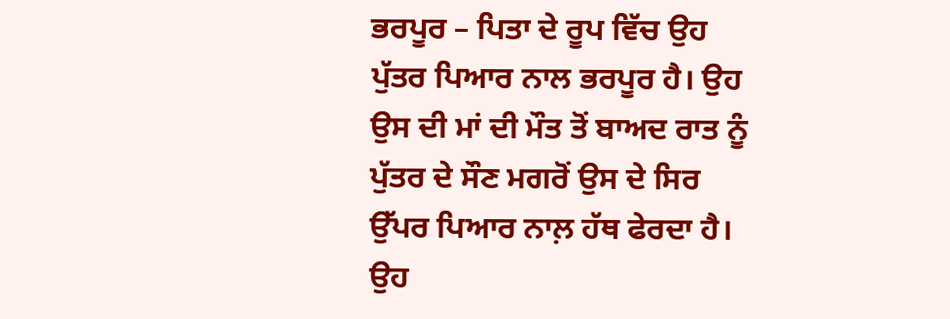ਭਰਪੂਰ – ਪਿਤਾ ਦੇ ਰੂਪ ਵਿੱਚ ਉਹ ਪੁੱਤਰ ਪਿਆਰ ਨਾਲ ਭਰਪੂਰ ਹੈ। ਉਹ ਉਸ ਦੀ ਮਾਂ ਦੀ ਮੌਤ ਤੋਂ ਬਾਅਦ ਰਾਤ ਨੂੰ ਪੁੱਤਰ ਦੇ ਸੌਣ ਮਗਰੋਂ ਉਸ ਦੇ ਸਿਰ ਉੱਪਰ ਪਿਆਰ ਨਾਲ਼ ਹੱਥ ਫੇਰਦਾ ਹੈ। ਉਹ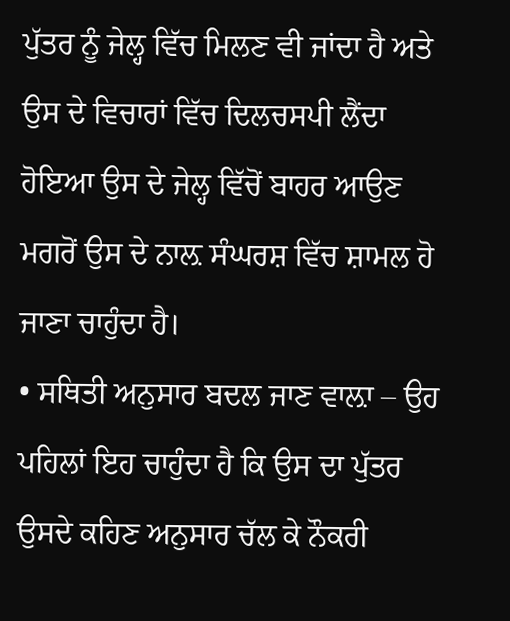ਪੁੱਤਰ ਨੂੰ ਜੇਲ੍ਹ ਵਿੱਚ ਮਿਲਣ ਵੀ ਜਾਂਦਾ ਹੈ ਅਤੇ ਉਸ ਦੇ ਵਿਚਾਰਾਂ ਵਿੱਚ ਦਿਲਚਸਪੀ ਲੈਂਦਾ ਹੋਇਆ ਉਸ ਦੇ ਜੇਲ੍ਹ ਵਿੱਚੋਂ ਬਾਹਰ ਆਉਣ ਮਗਰੋਂ ਉਸ ਦੇ ਨਾਲ਼ ਸੰਘਰਸ਼ ਵਿੱਚ ਸ਼ਾਮਲ ਹੋ ਜਾਣਾ ਚਾਹੁੰਦਾ ਹੈ।
• ਸਥਿਤੀ ਅਨੁਸਾਰ ਬਦਲ ਜਾਣ ਵਾਲ਼ਾ – ਉਹ ਪਹਿਲਾਂ ਇਹ ਚਾਹੁੰਦਾ ਹੈ ਕਿ ਉਸ ਦਾ ਪੁੱਤਰ ਉਸਦੇ ਕਹਿਣ ਅਨੁਸਾਰ ਚੱਲ ਕੇ ਨੌਕਰੀ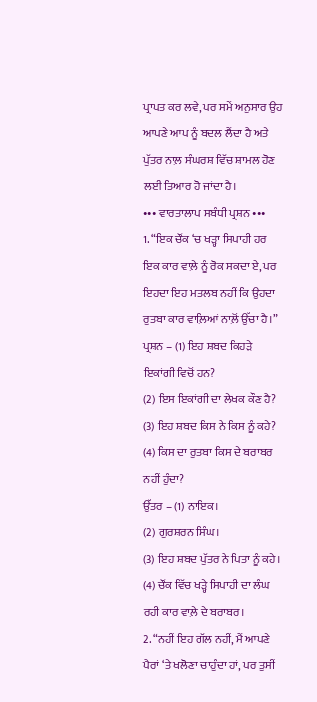ਪ੍ਰਾਪਤ ਕਰ ਲਵੇ, ਪਰ ਸਮੇਂ ਅਨੁਸਾਰ ਉਹ ਆਪਣੇ ਆਪ ਨੂੰ ਬਦਲ ਲੈਂਦਾ ਹੈ ਅਤੇ ਪੁੱਤਰ ਨਾਲ਼ ਸੰਘਰਸ਼ ਵਿੱਚ ਸ਼ਾਮਲ ਹੋਣ ਲਈ ਤਿਆਰ ਹੋ ਜਾਂਦਾ ਹੈ।
••• ਵਾਰਤਾਲਾਪ ਸਬੰਧੀ ਪ੍ਰਸ਼ਨ •••
1. “ਇਕ ਚੌਂਕ ‘ਚ ਖੜ੍ਹਾ ਸਿਪਾਹੀ ਹਰ ਇਕ ਕਾਰ ਵਾਲ਼ੇ ਨੂੰ ਰੋਕ ਸਕਦਾ ਏ, ਪਰ ਇਹਦਾ ਇਹ ਮਤਲਬ ਨਹੀਂ ਕਿ ਉਹਦਾ ਰੁਤਬਾ ਕਾਰ ਵਾਲ਼ਿਆਂ ਨਾਲ਼ੋਂ ਉੱਚਾ ਹੈ।”
ਪ੍ਰਸ਼ਨ – (1) ਇਹ ਸ਼ਬਦ ਕਿਹੜੇ ਇਕਾਂਗੀ ਵਿਚੋਂ ਹਨ?
(2) ਇਸ ਇਕਾਂਗੀ ਦਾ ਲੇਖਕ ਕੌਣ ਹੈ?
(3) ਇਹ ਸ਼ਬਦ ਕਿਸ ਨੇ ਕਿਸ ਨੂੰ ਕਹੇ?
(4) ਕਿਸ ਦਾ ਰੁਤਬਾ ਕਿਸ ਦੇ ਬਰਾਬਰ ਨਹੀਂ ਹੁੰਦਾ?
ਉੱਤਰ – (1) ਨਾਇਕ।
(2) ਗੁਰਸ਼ਰਨ ਸਿੰਘ।
(3) ਇਹ ਸ਼ਬਦ ਪੁੱਤਰ ਨੇ ਪਿਤਾ ਨੂੰ ਕਹੇ।
(4) ਚੌਂਕ ਵਿੱਚ ਖੜ੍ਹੇ ਸਿਪਾਹੀ ਦਾ ਲੰਘ ਰਹੀ ਕਾਰ ਵਾਲ਼ੇ ਦੇ ਬਰਾਬਰ।
2. “ਨਹੀਂ ਇਹ ਗੱਲ ਨਹੀਂ, ਮੈਂ ਆਪਣੇ ਪੈਰਾਂ ‘ਤੇ ਖਲੋਣਾ ਚਾਹੁੰਦਾ ਹਾਂ, ਪਰ ਤੁਸੀਂ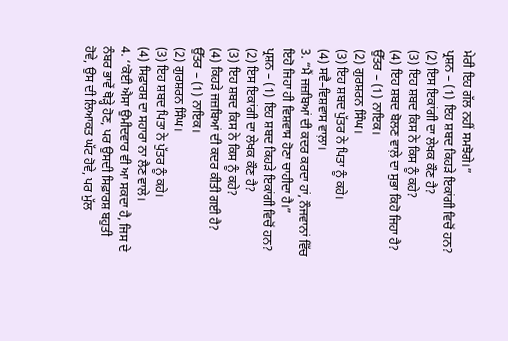ਮੇਰੀ ਇਹ ਗੱਲ ਨਹੀਂ ਸਮਝੋਗੇ।”
ਪ੍ਰਸ਼ਨ – (1) ਇਹ ਸ਼ਬਦ ਕਿਹੜੇ ਇਕਾਂਗੀ ਵਿਚੋਂ ਹਨ?
(2) ਇਸ ਇਕਾਂਗੀ ਦਾ ਲੇਖਕ ਕੌਣ ਹੈ?
(3) ਇਹ ਸ਼ਬਦ ਕਿਸ ਨੇ ਕਿਸ ਨੂੰ ਕਹੇ?
(4) ਇਹ ਸ਼ਬਦ ਬੋਲਣ ਵਾਲ਼ੇ ਦਾ ਸੁਭਾ ਕਿਹੋ ਜਿਹਾ ਹੈ?
ਉੱਤਰ – (1) ਨਾਇਕ।
(2) ਗੁਰਸ਼ਰਨ ਸਿੰਘ।
(3) ਇਹ ਸ਼ਬਦ ਪੁੱਤਰ ਨੇ ਪਿਤਾ ਨੂੰ ਕਹੇ।
(4) ਸਵੈ–ਵਿਸ਼ਵਾਸ ਵਾਲ਼ਾ।
3. “ਮੈਂ ਜਜ਼ਬਿਆਂ ਦੀ ਕਦਰ ਕਰਦਾ ਹਾਂ, ਨੌਜਵਾਨਾਂ ਵਿੱਚ ਇਹੋ ਜਿਹਾ ਹੀ ਵਿਸ਼ਵਾਸ ਹੋਣਾ ਚਾਹੀਦਾ ਹੈ।”
ਪ੍ਰਸ਼ਨ – (1) ਇਹ ਸ਼ਬਦ ਕਿਹੜੇ ਇਕਾਂਗੀ ਵਿਚੋਂ ਹਨ?
(2) ਇਸ ਇਕਾਂਗੀ ਦਾ ਲੇਖਕ ਕੌਣ ਹੈ?
(3) ਇਹ ਸ਼ਬਦ ਕਿਸ ਨੇ ਕਿਸ ਨੂੰ ਕਹੇ?
(4) ਕਿਹੜੇ ਜਜ਼ਬਿਆਂ ਦੀ ਕਦਰ ਕੀਤੀ ਗਈ ਹੈ?
ਉੱਤਰ – (1) ਨਾਇਕ।
(2) ਗੁਰਸ਼ਰਨ ਸਿੰਘ।
(3) ਇਹ ਸ਼ਬਦ ਪਿਤਾ ਨੇ ਪੁੱਤਰ ਨੂੰ ਕਹੇ।
(4) ਸਿਫ਼ਾਰਸ਼ ਦਾ ਸਹਾਰਾ ਨਾ ਲੈਣ ਵਾਲੇ।
4. ‘‘ਕੋਈ ਐਸਾ ਉਮੀਦਵਾਰ ਵੀ ਆ ਸਕਦਾ ਹੈ, ਜਿਸ ਦੇ ਨੰਬਰ ਭਾਵੇਂ ਥੋੜ੍ਹੇ ਹੋਣ, ਪਰ ਉਸਦੀ ਸਿਫ਼ਾਰਸ਼ ਬਹੁਤੀ
ਹੋਵੇ, ਉਸ ਦੀ ਲਿਆਕਤ ਘੱਟ ਹੋਵੇ, ਪਰ ਮੁੱਲ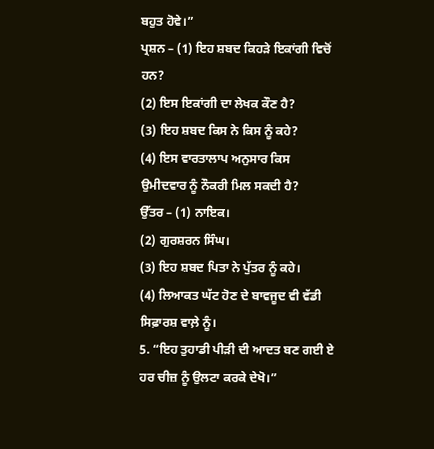ਬਹੁਤ ਹੋਵੇ।”
ਪ੍ਰਸ਼ਨ – (1) ਇਹ ਸ਼ਬਦ ਕਿਹੜੇ ਇਕਾਂਗੀ ਵਿਚੋਂ ਹਨ?
(2) ਇਸ ਇਕਾਂਗੀ ਦਾ ਲੇਖਕ ਕੌਣ ਹੈ?
(3) ਇਹ ਸ਼ਬਦ ਕਿਸ ਨੇ ਕਿਸ ਨੂੰ ਕਹੇ?
(4) ਇਸ ਵਾਰਤਾਲਾਪ ਅਨੁਸਾਰ ਕਿਸ ਉਮੀਦਵਾਰ ਨੂੰ ਨੌਕਰੀ ਮਿਲ ਸਕਦੀ ਹੈ?
ਉੱਤਰ – (1) ਨਾਇਕ।
(2) ਗੁਰਸ਼ਰਨ ਸਿੰਘ।
(3) ਇਹ ਸ਼ਬਦ ਪਿਤਾ ਨੇ ਪੁੱਤਰ ਨੂੰ ਕਹੇ।
(4) ਲਿਆਕਤ ਘੱਟ ਹੋਣ ਦੇ ਬਾਵਜੂਦ ਵੀ ਵੱਡੀ ਸਿਫ਼ਾਰਸ਼ ਵਾਲ਼ੇ ਨੂੰ।
5. “ਇਹ ਤੁਹਾਡੀ ਪੀੜੀ ਦੀ ਆਦਤ ਬਣ ਗਈ ਏ ਹਰ ਚੀਜ਼ ਨੂੰ ਉਲਟਾ ਕਰਕੇ ਦੇਖੋ।”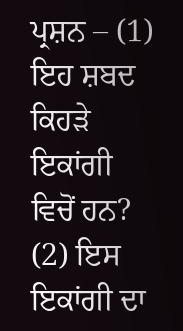ਪ੍ਰਸ਼ਨ – (1) ਇਹ ਸ਼ਬਦ ਕਿਹੜੇ ਇਕਾਂਗੀ ਵਿਚੋਂ ਹਨ?
(2) ਇਸ ਇਕਾਂਗੀ ਦਾ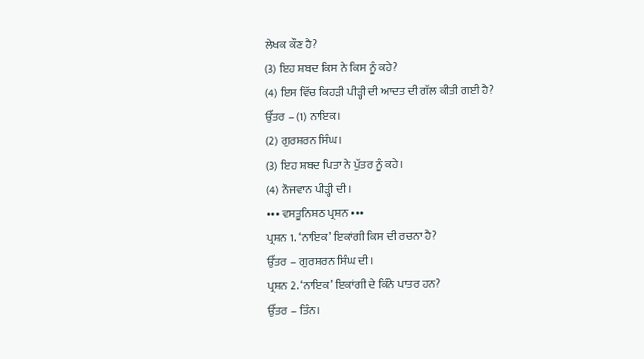ਲੇਖਕ ਕੌਣ ਹੈ?
(3) ਇਹ ਸ਼ਬਦ ਕਿਸ ਨੇ ਕਿਸ ਨੂੰ ਕਹੇ?
(4) ਇਸ ਵਿੱਚ ਕਿਹੜੀ ਪੀੜ੍ਹੀ ਦੀ ਆਦਤ ਦੀ ਗੱਲ ਕੀਤੀ ਗਈ ਹੈ?
ਉੱਤਰ – (1) ਨਾਇਕ।
(2) ਗੁਰਸ਼ਰਨ ਸਿੰਘ।
(3) ਇਹ ਸ਼ਬਦ ਪਿਤਾ ਨੇ ਪੁੱਤਰ ਨੂੰ ਕਹੇ।
(4) ਨੌਜਵਾਨ ਪੀੜ੍ਹੀ ਦੀ।
••• ਵਸਤੂਨਿਸ਼ਠ ਪ੍ਰਸ਼ਨ •••
ਪ੍ਰਸ਼ਨ 1. ‘ਨਾਇਕ’ ਇਕਾਂਗੀ ਕਿਸ ਦੀ ਰਚਨਾ ਹੈ?
ਉੱਤਰ – ਗੁਰਸ਼ਰਨ ਸਿੰਘ ਦੀ।
ਪ੍ਰਸ਼ਨ 2. ‘ਨਾਇਕ’ ਇਕਾਂਗੀ ਦੇ ਕਿੰਨੇ ਪਾਤਰ ਹਨ?
ਉੱਤਰ – ਤਿੰਨ।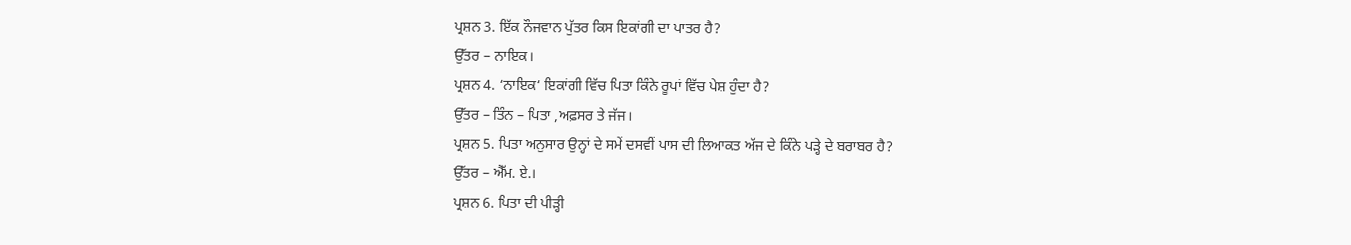ਪ੍ਰਸ਼ਨ 3. ਇੱਕ ਨੌਜਵਾਨ ਪੁੱਤਰ ਕਿਸ ਇਕਾਂਗੀ ਦਾ ਪਾਤਰ ਹੈ?
ਉੱਤਰ – ਨਾਇਕ।
ਪ੍ਰਸ਼ਨ 4. ‘ਨਾਇਕ‘ ਇਕਾਂਗੀ ਵਿੱਚ ਪਿਤਾ ਕਿੰਨੇ ਰੂਪਾਂ ਵਿੱਚ ਪੇਸ਼ ਹੁੰਦਾ ਹੈ?
ਉੱਤਰ – ਤਿੰਨ – ਪਿਤਾ ,ਅਫ਼ਸਰ ਤੇ ਜੱਜ।
ਪ੍ਰਸ਼ਨ 5. ਪਿਤਾ ਅਨੁਸਾਰ ਉਨ੍ਹਾਂ ਦੇ ਸਮੇਂ ਦਸਵੀਂ ਪਾਸ ਦੀ ਲਿਆਕਤ ਅੱਜ ਦੇ ਕਿੰਨੇ ਪੜ੍ਹੇ ਦੇ ਬਰਾਬਰ ਹੈ?
ਉੱਤਰ – ਐੱਮ. ਏ.।
ਪ੍ਰਸ਼ਨ 6. ਪਿਤਾ ਦੀ ਪੀੜ੍ਹੀ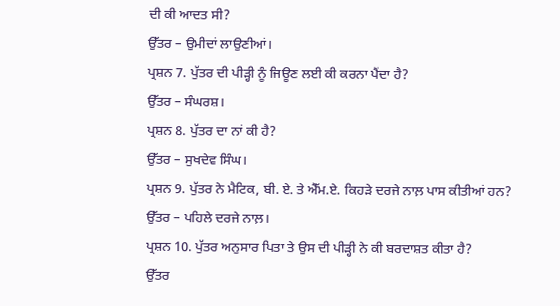ਦੀ ਕੀ ਆਦਤ ਸੀ?
ਉੱਤਰ – ਉਮੀਦਾਂ ਲਾਉਣੀਆਂ।
ਪ੍ਰਸ਼ਨ 7. ਪੁੱਤਰ ਦੀ ਪੀੜ੍ਹੀ ਨੂੰ ਜਿਊਣ ਲਈ ਕੀ ਕਰਨਾ ਪੈਂਦਾ ਹੈ?
ਉੱਤਰ – ਸੰਘਰਸ਼।
ਪ੍ਰਸ਼ਨ 8. ਪੁੱਤਰ ਦਾ ਨਾਂ ਕੀ ਹੈ?
ਉੱਤਰ – ਸੁਖਦੇਵ ਸਿੰਘ।
ਪ੍ਰਸ਼ਨ 9. ਪੁੱਤਰ ਨੇ ਮੈਟਿਕ, ਬੀ. ਏ. ਤੇ ਐੱਮ.ਏ. ਕਿਹੜੇ ਦਰਜੇ ਨਾਲ਼ ਪਾਸ ਕੀਤੀਆਂ ਹਨ?
ਉੱਤਰ – ਪਹਿਲੇ ਦਰਜੇ ਨਾਲ਼।
ਪ੍ਰਸ਼ਨ 10. ਪੁੱਤਰ ਅਨੁਸਾਰ ਪਿਤਾ ਤੇ ਉਸ ਦੀ ਪੀੜ੍ਹੀ ਨੇ ਕੀ ਬਰਦਾਸ਼ਤ ਕੀਤਾ ਹੈ?
ਉੱਤਰ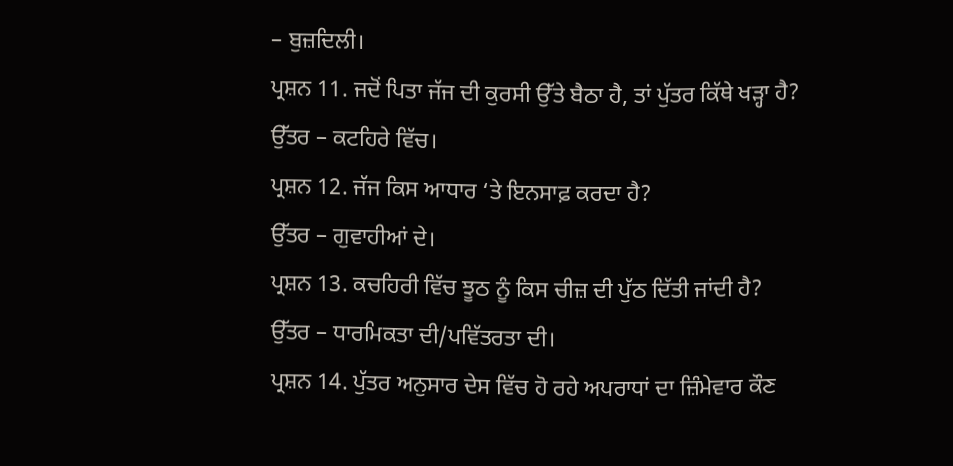– ਬੁਜ਼ਦਿਲੀ।
ਪ੍ਰਸ਼ਨ 11. ਜਦੋਂ ਪਿਤਾ ਜੱਜ ਦੀ ਕੁਰਸੀ ਉੱਤੇ ਬੈਠਾ ਹੈ, ਤਾਂ ਪੁੱਤਰ ਕਿੱਥੇ ਖੜ੍ਹਾ ਹੈ?
ਉੱਤਰ – ਕਟਹਿਰੇ ਵਿੱਚ।
ਪ੍ਰਸ਼ਨ 12. ਜੱਜ ਕਿਸ ਆਧਾਰ ‘ਤੇ ਇਨਸਾਫ਼ ਕਰਦਾ ਹੈ?
ਉੱਤਰ – ਗੁਵਾਹੀਆਂ ਦੇ।
ਪ੍ਰਸ਼ਨ 13. ਕਚਹਿਰੀ ਵਿੱਚ ਝੂਠ ਨੂੰ ਕਿਸ ਚੀਜ਼ ਦੀ ਪੁੱਠ ਦਿੱਤੀ ਜਾਂਦੀ ਹੈ?
ਉੱਤਰ – ਧਾਰਮਿਕਤਾ ਦੀ/ਪਵਿੱਤਰਤਾ ਦੀ।
ਪ੍ਰਸ਼ਨ 14. ਪੁੱਤਰ ਅਨੁਸਾਰ ਦੇਸ ਵਿੱਚ ਹੋ ਰਹੇ ਅਪਰਾਧਾਂ ਦਾ ਜ਼ਿੰਮੇਵਾਰ ਕੌਣ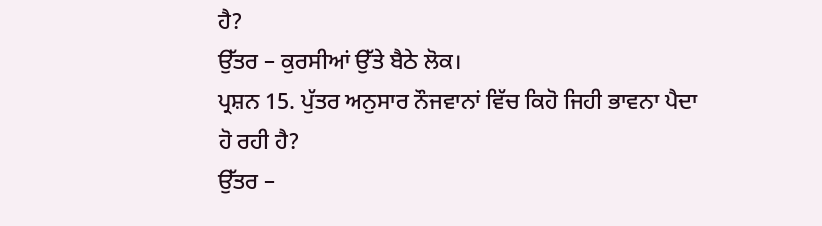ਹੈ?
ਉੱਤਰ – ਕੁਰਸੀਆਂ ਉੱਤੇ ਬੈਠੇ ਲੋਕ।
ਪ੍ਰਸ਼ਨ 15. ਪੁੱਤਰ ਅਨੁਸਾਰ ਨੌਜਵਾਨਾਂ ਵਿੱਚ ਕਿਹੋ ਜਿਹੀ ਭਾਵਨਾ ਪੈਦਾ ਹੋ ਰਹੀ ਹੈ?
ਉੱਤਰ –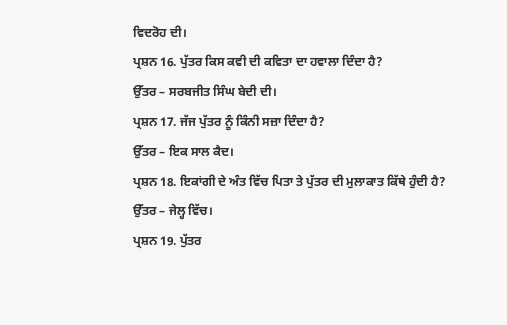ਵਿਦਰੋਹ ਦੀ।
ਪ੍ਰਸ਼ਨ 16. ਪੁੱਤਰ ਕਿਸ ਕਵੀ ਦੀ ਕਵਿਤਾ ਦਾ ਹਵਾਲਾ ਦਿੰਦਾ ਹੈ?
ਉੱਤਰ – ਸਰਬਜੀਤ ਸਿੰਘ ਬੇਦੀ ਦੀ।
ਪ੍ਰਸ਼ਨ 17. ਜੱਜ ਪੁੱਤਰ ਨੂੰ ਕਿੰਨੀ ਸਜ਼ਾ ਦਿੰਦਾ ਹੈ?
ਉੱਤਰ – ਇਕ ਸਾਲ ਕੈਦ।
ਪ੍ਰਸ਼ਨ 18. ਇਕਾਂਗੀ ਦੇ ਅੰਤ ਵਿੱਚ ਪਿਤਾ ਤੇ ਪੁੱਤਰ ਦੀ ਮੁਲਾਕਾਤ ਕਿੱਥੇ ਹੁੰਦੀ ਹੈ?
ਉੱਤਰ – ਜੇਲ੍ਹ ਵਿੱਚ।
ਪ੍ਰਸ਼ਨ 19. ਪੁੱਤਰ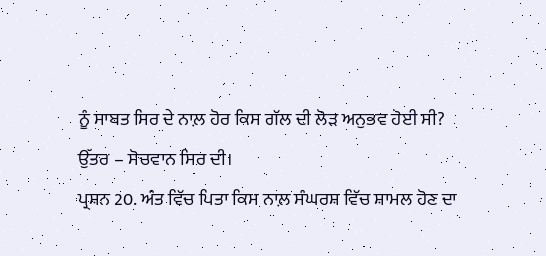ਨੂੰ ਸਾਬਤ ਸਿਰ ਦੇ ਨਾਲ਼ ਹੋਰ ਕਿਸ ਗੱਲ ਦੀ ਲੋੜ ਅਨੁਭਵ ਹੋਈ ਸੀ?
ਉੱਤਰ – ਸੋਚਵਾਨ ਸਿਰ ਦੀ।
ਪ੍ਰਸ਼ਨ 20. ਅੰਤ ਵਿੱਚ ਪਿਤਾ ਕਿਸ ਨਾਲ਼ ਸੰਘਰਸ਼ ਵਿੱਚ ਸ਼ਾਮਲ ਹੋਣ ਦਾ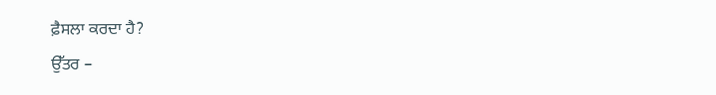ਫ਼ੈਸਲਾ ਕਰਦਾ ਹੈ?
ਉੱਤਰ –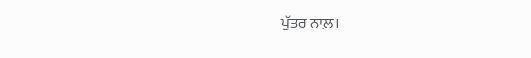ਪੁੱਤਰ ਨਾਲ਼।